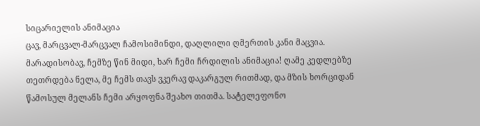სიცარიელის ანიმაცია
ცავ, მარცვალ-მარცვალ ჩამოსიმინდი, დაღლილი ღმერთის კანი მაცვია. მარადისობავ, ჩემზე წინ მიდი, ხარ ჩემი ჩრდილის ანიმაცია! ღამე კედლებზე თეთრდება ნელა, მე ჩემს თავს ვკერავ დაკარგულ რითმად, და მზის ხორციდან წამოსულ მელანს ჩემი არყოფნა შეახო თითმა. სატელეფონო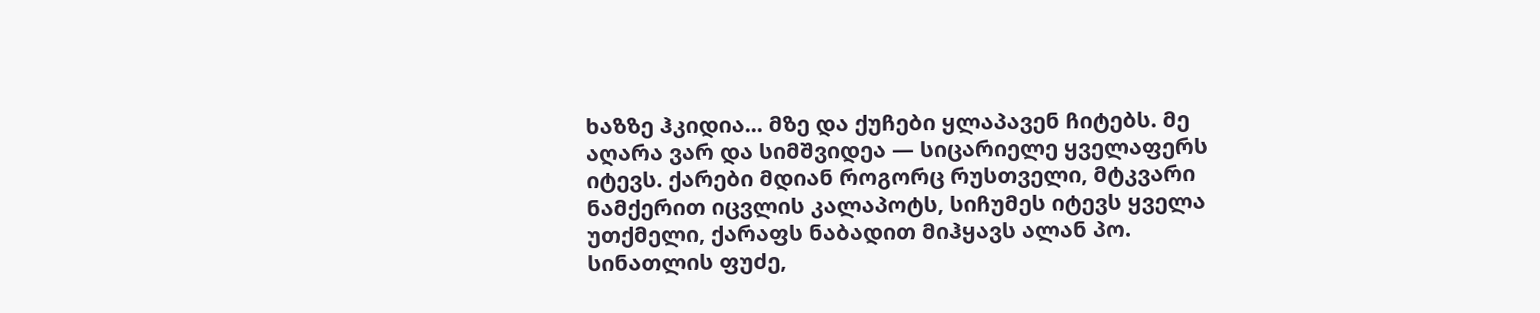ხაზზე ჰკიდია... მზე და ქუჩები ყლაპავენ ჩიტებს. მე აღარა ვარ და სიმშვიდეა — სიცარიელე ყველაფერს იტევს. ქარები მდიან როგორც რუსთველი, მტკვარი ნამქერით იცვლის კალაპოტს, სიჩუმეს იტევს ყველა უთქმელი, ქარაფს ნაბადით მიჰყავს ალან პო. სინათლის ფუძე,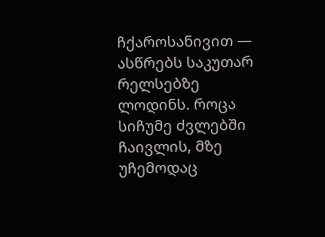ჩქაროსანივით — ასწრებს საკუთარ რელსებზე ლოდინს. როცა სიჩუმე ძვლებში ჩაივლის, მზე უჩემოდაც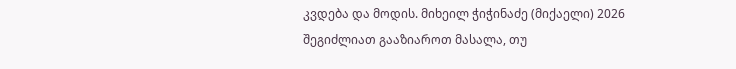კვდება და მოდის. მიხეილ ჭიჭინაძე (მიქაელი) 2026
შეგიძლიათ გააზიაროთ მასალა, თუ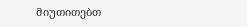მიუთითებთ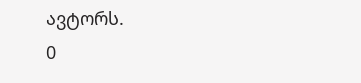ავტორს.
0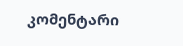კომენტარი